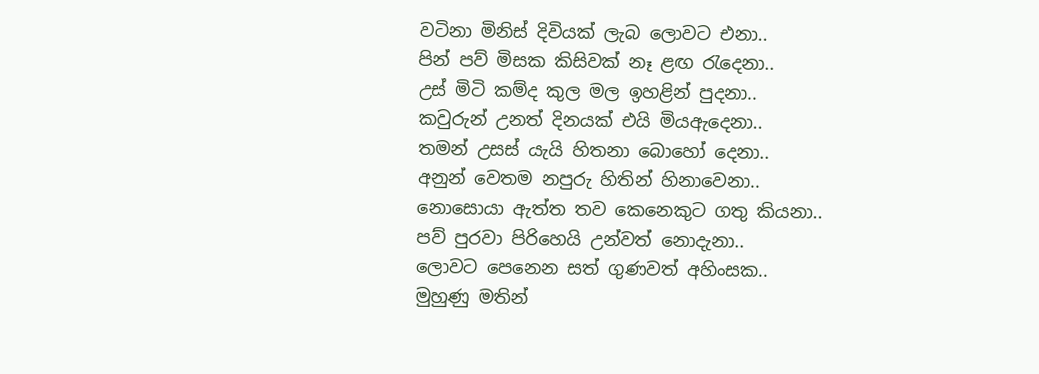වටිනා මිනිස් දිවියක් ලැබ ලොවට එනා..
පින් පව් මිසක කිසිවක් නෑ ළඟ රැදෙනා..
උස් මිටි කම්ද කුල මල ඉහළින් පුදනා..
කවුරුන් උනත් දිනයක් එයි මියඇදෙනා..
තමන් උසස් යැයි හිතනා බොහෝ දෙනා..
අනුන් වෙතම නපුරු හිතින් හිනාවෙනා..
නොසොයා ඇත්ත තව කෙනෙකුට ගතු කියනා..
පව් පුරවා පිරිහෙයි උන්වත් නොදැනා..
ලොවට පෙනෙන සත් ගුණවත් අහිංසක..
මුහුණු මතින්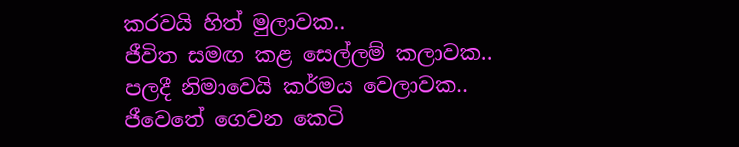කරවයි හිත් මුලාවක..
ජීවිත සමඟ කළ සෙල්ලම් කලාවක..
පලදී නිමාවෙයි කර්මය වෙලාවක..
ජීවෙතේ ගෙවන කෙටි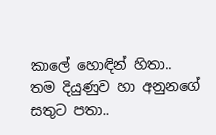කාලේ හොඳින් හිතා..
තම දියුණුව හා අනුනගේ සතුට පතා..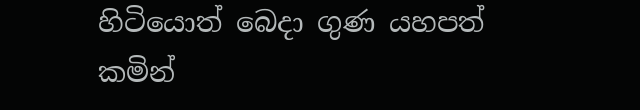හිටියොත් බෙදා ගුණ යහපත් කමින්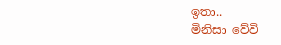ඉතා..
මිනිසා වේවි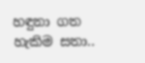හඳුනා ගත හැකිම සතා..